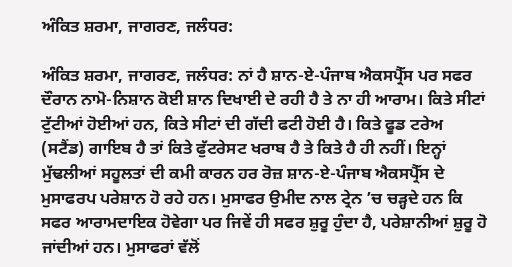ਅੰਕਿਤ ਸ਼ਰਮਾ, ਜਾਗਰਣ, ਜਲੰਧਰ:

ਅੰਕਿਤ ਸ਼ਰਮਾ, ਜਾਗਰਣ, ਜਲੰਧਰ: ਨਾਂ ਹੈ ਸ਼ਾਨ-ਏ-ਪੰਜਾਬ ਐਕਸਪ੍ਰੈੱਸ ਪਰ ਸਫਰ ਦੌਰਾਨ ਨਾਮੋ-ਨਿਸ਼ਾਨ ਕੋਈ ਸ਼ਾਨ ਦਿਖਾਈ ਦੇ ਰਹੀ ਹੈ ਤੇ ਨਾ ਹੀ ਆਰਾਮ। ਕਿਤੇ ਸੀਟਾਂ ਟੁੱਟੀਆਂ ਹੋਈਆਂ ਹਨ, ਕਿਤੇ ਸੀਟਾਂ ਦੀ ਗੱਦੀ ਫਟੀ ਹੋਈ ਹੈ। ਕਿਤੇ ਫੂਡ ਟਰੇਅ (ਸਟੈਂਡ) ਗਾਇਬ ਹੈ ਤਾਂ ਕਿਤੇ ਫੁੱਟਰੇਸਟ ਖਰਾਬ ਹੈ ਤੇ ਕਿਤੇ ਹੈ ਹੀ ਨਹੀਂ। ਇਨ੍ਹਾਂ ਮੁੱਢਲੀਆਂ ਸਹੂਲਤਾਂ ਦੀ ਕਮੀ ਕਾਰਨ ਹਰ ਰੋਜ਼ ਸ਼ਾਨ-ਏ-ਪੰਜਾਬ ਐਕਸਪ੍ਰੈੱਸ ਦੇ ਮੁਸਾਫਰਪ ਪਰੇਸ਼ਾਨ ਹੋ ਰਹੇ ਹਨ। ਮੁਸਾਫਰ ਉਮੀਦ ਨਾਲ ਟ੍ਰੇਨ ’ਚ ਚੜ੍ਹਦੇ ਹਨ ਕਿ ਸਫਰ ਆਰਾਮਦਾਇਕ ਹੋਵੇਗਾ ਪਰ ਜਿਵੇਂ ਹੀ ਸਫਰ ਸ਼ੁਰੂ ਹੁੰਦਾ ਹੈ, ਪਰੇਸ਼ਾਨੀਆਂ ਸ਼ੁਰੂ ਹੋ ਜਾਂਦੀਆਂ ਹਨ। ਮੁਸਾਫਰਾਂ ਵੱਲੋਂ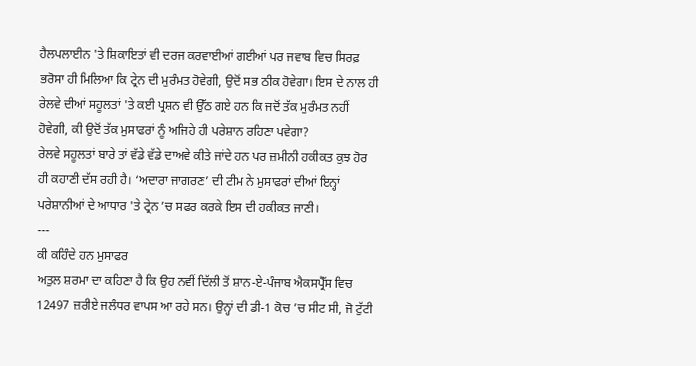ਹੈਲਪਲਾਈਨ 'ਤੇ ਸ਼ਿਕਾਇਤਾਂ ਵੀ ਦਰਜ ਕਰਵਾਈਆਂ ਗਈਆਂ ਪਰ ਜਵਾਬ ਵਿਚ ਸਿਰਫ਼ ਭਰੋਸਾ ਹੀ ਮਿਲਿਆ ਕਿ ਟ੍ਰੇਨ ਦੀ ਮੁਰੰਮਤ ਹੋਵੇਗੀ, ਉਦੋਂ ਸਭ ਠੀਕ ਹੋਵੇਗਾ। ਇਸ ਦੇ ਨਾਲ ਹੀ ਰੇਲਵੇ ਦੀਆਂ ਸਹੂਲਤਾਂ 'ਤੇ ਕਈ ਪ੍ਰਸ਼ਨ ਵੀ ਉੱਠ ਗਏ ਹਨ ਕਿ ਜਦੋਂ ਤੱਕ ਮੁਰੰਮਤ ਨਹੀਂ ਹੋਵੇਗੀ, ਕੀ ਉਦੋਂ ਤੱਕ ਮੁਸਾਫਰਾਂ ਨੂੰ ਅਜਿਹੇ ਹੀ ਪਰੇਸ਼ਾਨ ਰਹਿਣਾ ਪਵੇਗਾ?
ਰੇਲਵੇ ਸਹੂਲਤਾਂ ਬਾਰੇ ਤਾਂ ਵੱਡੇ ਵੱਡੇ ਦਾਅਵੇ ਕੀਤੇ ਜਾਂਦੇ ਹਨ ਪਰ ਜ਼ਮੀਨੀ ਹਕੀਕਤ ਕੁਝ ਹੋਰ ਹੀ ਕਹਾਣੀ ਦੱਸ ਰਹੀ ਹੈ। ‘ਅਦਾਰਾ ਜਾਗਰਣ’ ਦੀ ਟੀਮ ਨੇ ਮੁਸਾਫਰਾਂ ਦੀਆਂ ਇਨ੍ਹਾਂ ਪਰੇਸ਼ਾਨੀਆਂ ਦੇ ਆਧਾਰ 'ਤੇ ਟ੍ਰੇਨ ’ਚ ਸਫਰ ਕਰਕੇ ਇਸ ਦੀ ਹਕੀਕਤ ਜਾਣੀ।
---
ਕੀ ਕਹਿੰਦੇ ਹਨ ਮੁਸਾਫਰ
ਅਤੁਲ ਸ਼ਰਮਾ ਦਾ ਕਹਿਣਾ ਹੈ ਕਿ ਉਹ ਨਵੀਂ ਦਿੱਲੀ ਤੋਂ ਸ਼ਾਨ-ਏ-ਪੰਜਾਬ ਐਕਸਪ੍ਰੈੱਸ ਵਿਚ 12497 ਜ਼ਰੀਏ ਜਲੰਧਰ ਵਾਪਸ ਆ ਰਹੇ ਸਨ। ਉਨ੍ਹਾਂ ਦੀ ਡੀ-1 ਕੋਚ ’ਚ ਸੀਟ ਸੀ, ਜੋ ਟੁੱਟੀ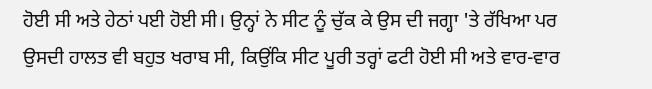ਹੋਈ ਸੀ ਅਤੇ ਹੇਠਾਂ ਪਈ ਹੋਈ ਸੀ। ਉਨ੍ਹਾਂ ਨੇ ਸੀਟ ਨੂੰ ਚੁੱਕ ਕੇ ਉਸ ਦੀ ਜਗ੍ਹਾ 'ਤੇ ਰੱਖਿਆ ਪਰ ਉਸਦੀ ਹਾਲਤ ਵੀ ਬਹੁਤ ਖਰਾਬ ਸੀ, ਕਿਉਂਕਿ ਸੀਟ ਪੂਰੀ ਤਰ੍ਹਾਂ ਫਟੀ ਹੋਈ ਸੀ ਅਤੇ ਵਾਰ-ਵਾਰ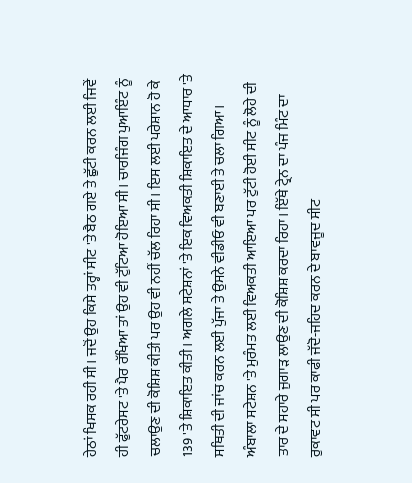ਹੇਠਾਂ ਖਿਸਕ ਰਹੀ ਸੀ। ਜਦੋਂ ਉਹ ਕਿਸੇ ਤਰ੍ਹਾਂ ਸੀਟ 'ਤੇ ਬੈਠ ਗਏ ਤੇ ਛੁੱਟੀ ਕਰਨ ਲਈ ਜਿਵੇਂ ਹੀ ਫੁੱਟਰੇਸਟ 'ਤੇ ਪੈਰ ਰੱਖਿਆ ਤਾਂ ਉਹ ਵੀ ਟੁੱਟਿਆ ਹੋਇਆ ਸੀ। ਚਾਰਜਿੰਗ ਪੁਆਇੰਟ ਨੂੰ ਚਲਾਉਣ ਦੀ ਕੋਸ਼ਿਸ਼ ਕੀਤੀ ਪਰ ਉਹ ਵੀ ਨਹੀਂ ਚੱਲ ਰਿਹਾ ਸੀ। ਇਸ ਲਈ ਪਰੇਸ਼ਾਨ ਹੋ ਕੇ 139 'ਤੇ ਸ਼ਿਕਾਇਤ ਕੀਤੀ। ਅਗਲੇ ਸਟੇਸ਼ਨਾਂ 'ਤੇ ਇਕ ਵਿਅਕਤੀ ਸ਼ਿਕਾਇਤ ਦੇ ਆਧਾਰ 'ਤੇ ਸਥਿਤੀ ਦੀ ਜਾਂਚ ਕਰਨ ਲਈ ਪੁੱਜਾ ਤੇ ਉਸਨੇ ਵੀਡੀਓ ਵੀ ਬਣਾਈ ਤੇ ਚਲਾ ਗਿਆ। ਅੰਬਾਲਾ ਸਟੇਸ਼ਨ 'ਤੇ ਮੁਰੰਮਤ ਲਈ ਵਿਅਕਤੀ ਆਇਆ ਪਰ ਟੁੱਟੀ ਹੋਈ ਸੀਟ ਨੂੰ ਲੋਹੇ ਦੀ ਤਾਰ ਦੇ ਸਹਾਰੇ ਜੁਗਾੜ ਲਾਉਣ ਦੀ ਕੋਸ਼ਿਸ਼ ਕਰਦਾ ਰਿਹਾ। ਇੱਥੇ ਟ੍ਰੇਨ ਦਾ ਪੰਜ ਮਿੰਟ ਦਾ ਰੁਕਾਵਟ ਸੀ ਪਰ ਕਾਫੀ ਜੱਦੋ-ਜਹਿਦ ਕਰਨ ਦੇ ਬਾਵਜੂਦ ਸੀਟ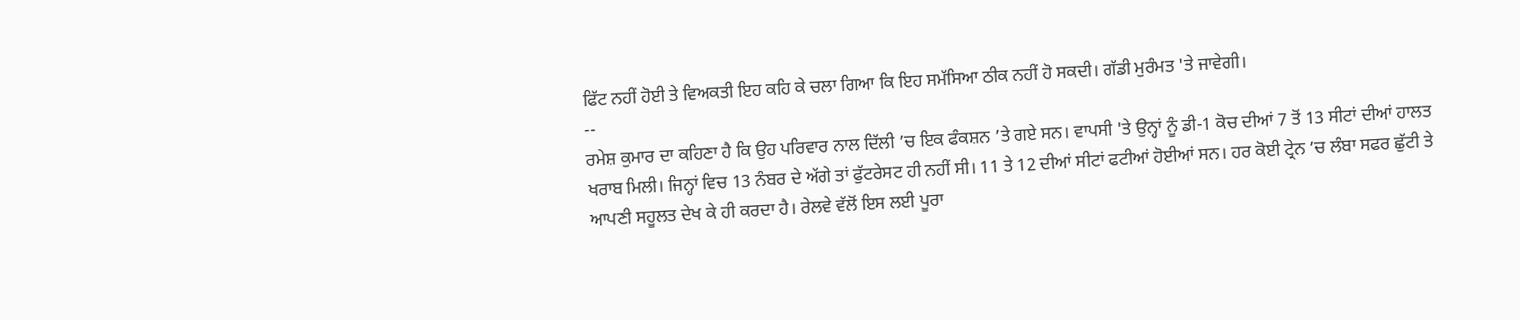ਫਿੱਟ ਨਹੀਂ ਹੋਈ ਤੇ ਵਿਅਕਤੀ ਇਹ ਕਹਿ ਕੇ ਚਲਾ ਗਿਆ ਕਿ ਇਹ ਸਮੱਸਿਆ ਠੀਕ ਨਹੀਂ ਹੋ ਸਕਦੀ। ਗੱਡੀ ਮੁਰੰਮਤ 'ਤੇ ਜਾਵੇਗੀ।
--
ਰਮੇਸ਼ ਕੁਮਾਰ ਦਾ ਕਹਿਣਾ ਹੈ ਕਿ ਉਹ ਪਰਿਵਾਰ ਨਾਲ ਦਿੱਲੀ ’ਚ ਇਕ ਫੰਕਸ਼ਨ ’ਤੇ ਗਏ ਸਨ। ਵਾਪਸੀ 'ਤੇ ਉਨ੍ਹਾਂ ਨੂੰ ਡੀ-1 ਕੋਚ ਦੀਆਂ 7 ਤੋਂ 13 ਸੀਟਾਂ ਦੀਆਂ ਹਾਲਤ ਖਰਾਬ ਮਿਲੀ। ਜਿਨ੍ਹਾਂ ਵਿਚ 13 ਨੰਬਰ ਦੇ ਅੱਗੇ ਤਾਂ ਫੁੱਟਰੇਸਟ ਹੀ ਨਹੀਂ ਸੀ। 11 ਤੇ 12 ਦੀਆਂ ਸੀਟਾਂ ਫਟੀਆਂ ਹੋਈਆਂ ਸਨ। ਹਰ ਕੋਈ ਟ੍ਰੇਨ ’ਚ ਲੰਬਾ ਸਫਰ ਛੁੱਟੀ ਤੇ ਆਪਣੀ ਸਹੂਲਤ ਦੇਖ ਕੇ ਹੀ ਕਰਦਾ ਹੈ। ਰੇਲਵੇ ਵੱਲੋਂ ਇਸ ਲਈ ਪੂਰਾ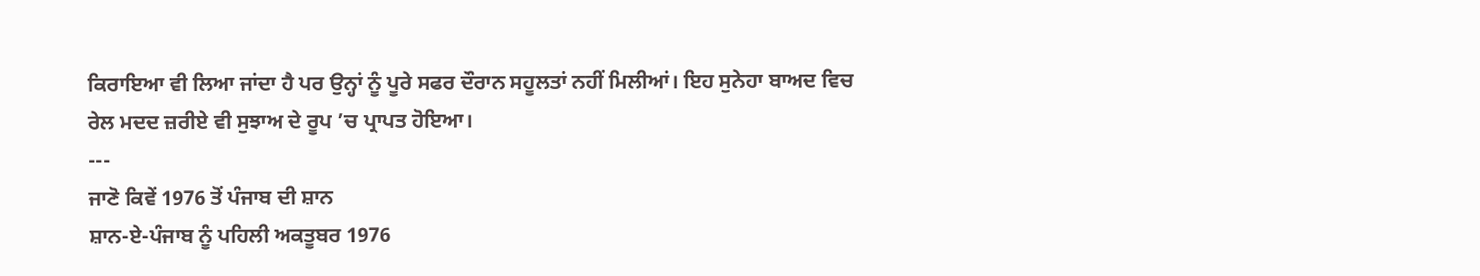ਕਿਰਾਇਆ ਵੀ ਲਿਆ ਜਾਂਦਾ ਹੈ ਪਰ ਉਨ੍ਹਾਂ ਨੂੰ ਪੂਰੇ ਸਫਰ ਦੌਰਾਨ ਸਹੂਲਤਾਂ ਨਹੀਂ ਮਿਲੀਆਂ। ਇਹ ਸੁਨੇਹਾ ਬਾਅਦ ਵਿਚ ਰੇਲ ਮਦਦ ਜ਼ਰੀਏ ਵੀ ਸੁਝਾਅ ਦੇ ਰੂਪ ’ਚ ਪ੍ਰਾਪਤ ਹੋਇਆ।
---
ਜਾਣੋ ਕਿਵੇਂ 1976 ਤੋਂ ਪੰਜਾਬ ਦੀ ਸ਼ਾਨ
ਸ਼ਾਨ-ਏ-ਪੰਜਾਬ ਨੂੰ ਪਹਿਲੀ ਅਕਤੂਬਰ 1976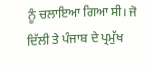ਨੂੰ ਚਲਾਇਆ ਗਿਆ ਸੀ। ਜੋ ਦਿੱਲੀ ਤੇ ਪੰਜਾਬ ਦੇ ਪ੍ਰਮੁੱਖ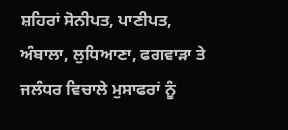ਸ਼ਹਿਰਾਂ ਸੋਨੀਪਤ, ਪਾਣੀਪਤ, ਅੰਬਾਲਾ, ਲੁਧਿਆਣਾ, ਫਗਵਾੜਾ ਤੇ ਜਲੰਧਰ ਵਿਚਾਲੇ ਮੁਸਾਫਰਾਂ ਨੂੰ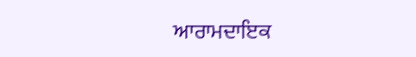ਆਰਾਮਦਾਇਕ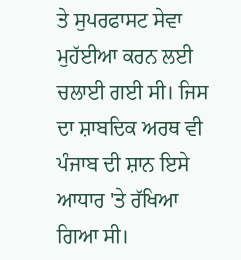ਤੇ ਸੁਪਰਫਾਸਟ ਸੇਵਾ ਮੁਹੱਈਆ ਕਰਨ ਲਈ ਚਲਾਈ ਗਈ ਸੀ। ਜਿਸ ਦਾ ਸ਼ਾਬਦਿਕ ਅਰਥ ਵੀ ਪੰਜਾਬ ਦੀ ਸ਼ਾਨ ਇਸੇ ਆਧਾਰ 'ਤੇ ਰੱਖਿਆ ਗਿਆ ਸੀ।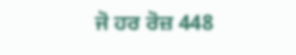ਜੋ ਹਰ ਰੋਜ਼ 448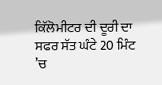ਕਿੱਲੋਮੀਟਰ ਦੀ ਦੂਰੀ ਦਾ ਸਫਰ ਸੱਤ ਘੰਟੇ 20 ਮਿੰਟ ’ਚ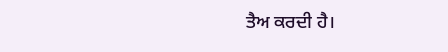ਤੈਅ ਕਰਦੀ ਹੈ।